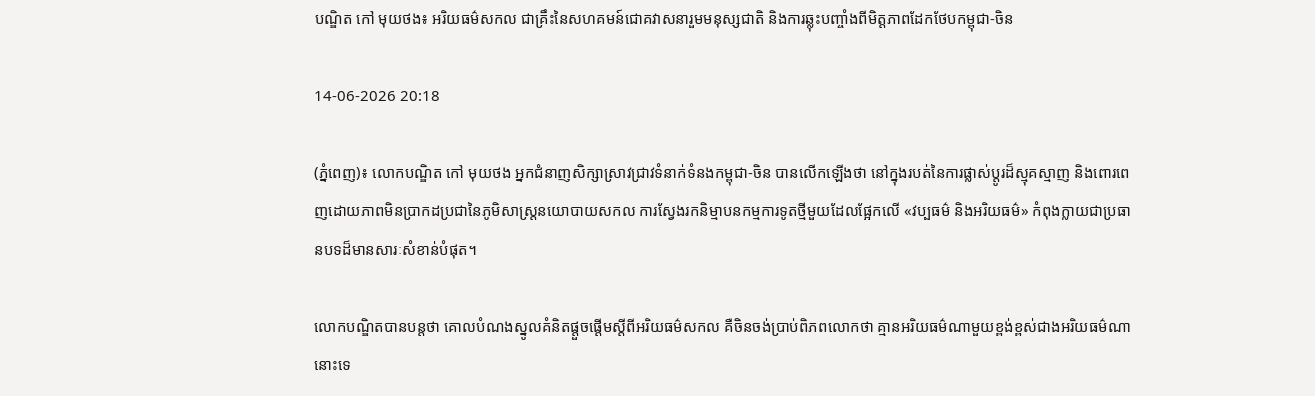បណ្ឌិត កៅ មុយថង៖ អរិយធម៌សកល ជាគ្រឹះនៃសហគមន៍ជោគវាសនារួមមនុស្សជាតិ និងការឆ្លុះបញ្ចាំងពីមិត្តភាពដែកថែបកម្ពុជា-ចិន

14-06-2026 20:18

(ភ្នំពេញ)៖ លោកបណ្ឌិត កៅ មុយថង អ្នកជំនាញសិក្សាស្រាវជ្រាវទំនាក់ទំនងកម្ពុជា-ចិន បានលើកឡើងថា នៅក្នុងរបត់នៃការផ្លាស់ប្តូរដ៏ស្មុគស្មាញ និងពោរពេញដោយភាពមិនប្រាកដប្រជានៃភូមិសាស្ត្រនយោបាយសកល ការស្វែងរកនិម្មាបនកម្មការទូតថ្មីមួយដែលផ្អែកលើ «វប្បធម៌ និងអរិយធម៌» កំពុងក្លាយជាប្រធានបទដ៏មានសារៈសំខាន់បំផុត។

លោកបណ្ឌិតបានបន្តថា គោលបំណងស្នូលគំនិតផ្តួចផ្តើមស្តីពីអរិយធម៌សកល គឺចិនចង់ប្រាប់ពិភពលោកថា គ្មានអរិយធម៌ណាមួយខ្ពង់ខ្ពស់ជាងអរិយធម៌ណានោះទេ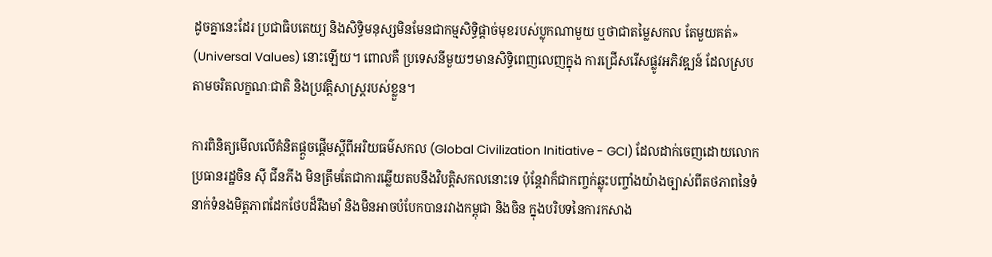ដូចគ្នានេះដែរ ប្រជាធិបតេយ្យ និងសិទ្ធិមនុស្សមិនមែនជាកម្មសិទ្ធិផ្តាច់មុខរបស់ប្លុកណាមួយ ឬថាជាតម្លៃសកល តែមួយគត់» (Universal Values) នោះឡើយ។ ពោលគឺ ប្រទេសនីមួយៗមានសិទ្ធិពេញលេញក្នុង ការជ្រើសរើសផ្លូវអភិវឌ្ឍន៍ ដែលស្របតាមចរិតលក្ខណៈជាតិ និងប្រវត្តិសាស្ត្ររបស់ខ្លួន។

ការពិនិត្យមើលលើគំនិតផ្តួចផ្តើមស្តីពីអរិយធម៌សកល (Global Civilization Initiative - GCI) ដែលដាក់ចេញដោយលោកប្រធានរដ្ឋចិន ស៊ី ជីនភីង មិនត្រឹមតែជាការឆ្លើយតបនឹងវិបត្តិសកលនោះទេ ប៉ុន្តែវាក៏ជាកញ្ចក់ឆ្លុះបញ្ចាំងយ៉ាងច្បាស់ពីតថភាពនៃទំនាក់ទំនងមិត្តភាពដែកថែបដ៏រឹងមាំ និងមិនអាចបំបែកបានរវាងកម្ពុជា និងចិន ក្នុងបរិបទនៃការកសាង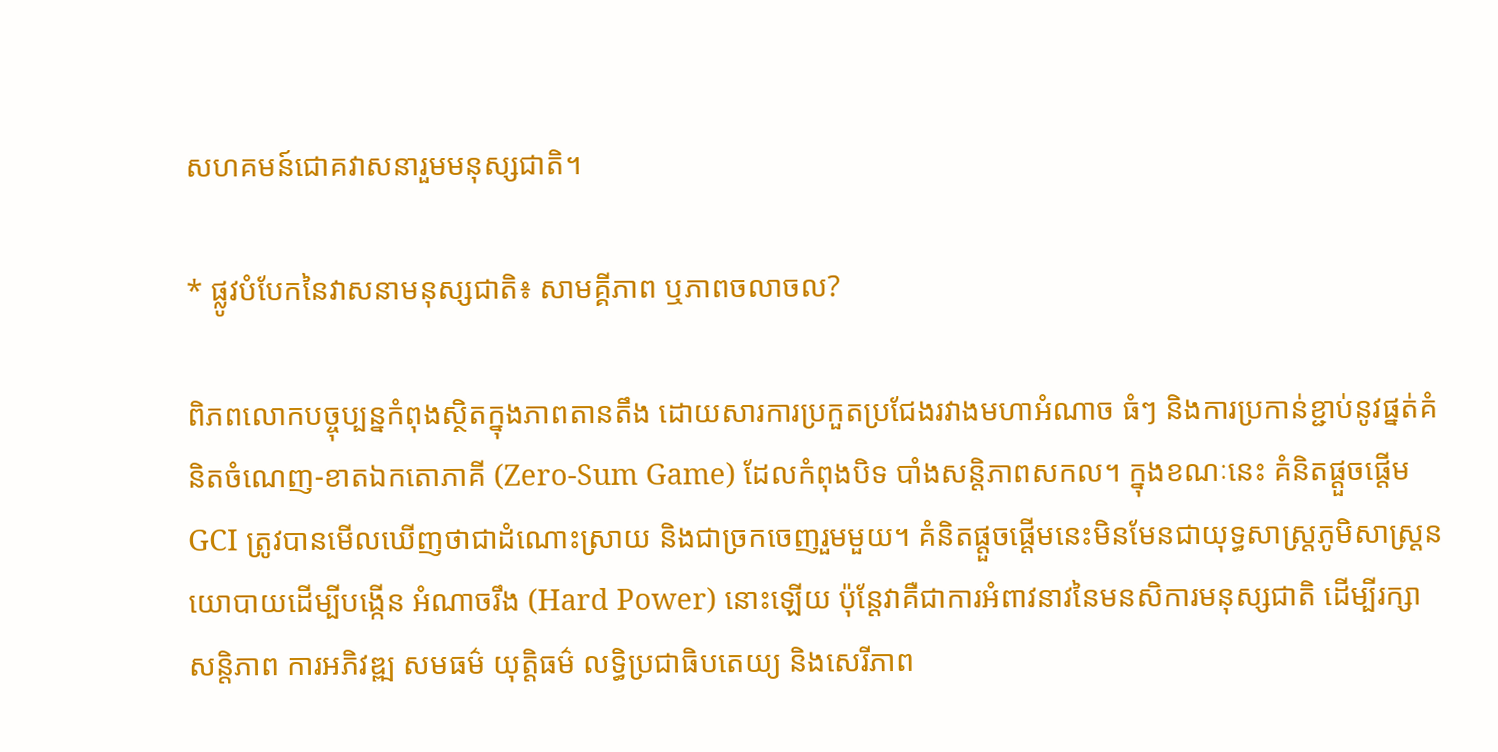សហគមន៍ជោគវាសនារួមមនុស្សជាតិ។

* ផ្លូវបំបែកនៃវាសនាមនុស្សជាតិ៖ សាមគ្គីភាព ឬភាពចលាចល?

ពិភពលោកបច្ចុប្បន្នកំពុងស្ថិតក្នុងភាពតានតឹង ដោយសារការប្រកួតប្រជែងរវាងមហាអំណាច ធំៗ និងការប្រកាន់ខ្ជាប់នូវផ្នត់គំនិតចំណេញ-ខាតឯកតោភាគី (Zero-Sum Game) ដែលកំពុងបិទ បាំងសន្តិភាពសកល។ ក្នុងខណៈនេះ គំនិតផ្តួចផ្តើម GCI ត្រូវបានមើលឃើញថាជាដំណោះស្រាយ និងជាច្រកចេញរួមមួយ។ គំនិតផ្តួចផ្តើមនេះមិនមែនជាយុទ្ធសាស្ត្រភូមិសាស្ត្រនយោបាយដើម្បីបង្កើន អំណាចរឹង (Hard Power) នោះឡើយ ប៉ុន្តែវាគឺជាការអំពាវនាវនៃមនសិការមនុស្សជាតិ ដើម្បីរក្សា សន្តិភាព ការអភិវឌ្ឍ សមធម៌ យុត្តិធម៌ លទ្ធិប្រជាធិបតេយ្យ និងសេរីភាព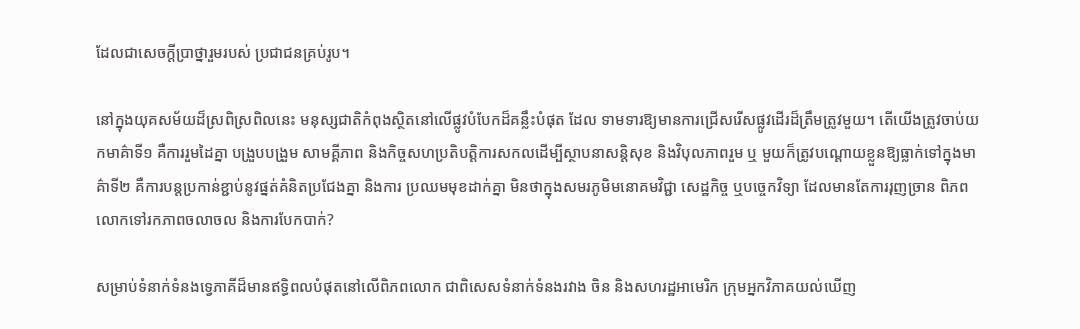ដែលជាសេចក្តីប្រាថ្នារួមរបស់ ប្រជាជនគ្រប់រូប។

នៅក្នុងយុគសម័យដ៏ស្រពិស្រពិលនេះ មនុស្សជាតិកំពុងស្ថិតនៅលើផ្លូវបំបែកដ៏គន្លឹះបំផុត ដែល ទាមទារឱ្យមានការជ្រើសរើសផ្លូវដើរដ៏ត្រឹមត្រូវមួយ។ តើយើងត្រូវចាប់យកមាគ៌ាទី១ គឺការរួមដៃគ្នា បង្រួបបង្រួម សាមគ្គីភាព និងកិច្ចសហប្រតិបត្តិការសកលដើម្បីស្ថាបនាសន្តិសុខ និងវិបុលភាពរួម ឬ មួយក៏ត្រូវបណ្តោយខ្លួនឱ្យធ្លាក់ទៅក្នុងមាគ៌ាទី២ គឺការបន្តប្រកាន់ខ្ជាប់នូវផ្នត់គំនិតប្រជែងគ្នា និងការ ប្រឈមមុខដាក់គ្នា មិនថាក្នុងសមរភូមិមនោគមវិជ្ជា សេដ្ឋកិច្ច ឬបច្ចេកវិទ្យា ដែលមានតែការរុញច្រាន ពិភពលោកទៅរកភាពចលាចល និងការបែកបាក់?

សម្រាប់ទំនាក់ទំនងទ្វេភាគីដ៏មានឥទ្ធិពលបំផុតនៅលើពិភពលោក ជាពិសេសទំនាក់ទំនងរវាង ចិន និងសហរដ្ឋអាមេរិក ក្រុមអ្នកវិភាគយល់ឃើញ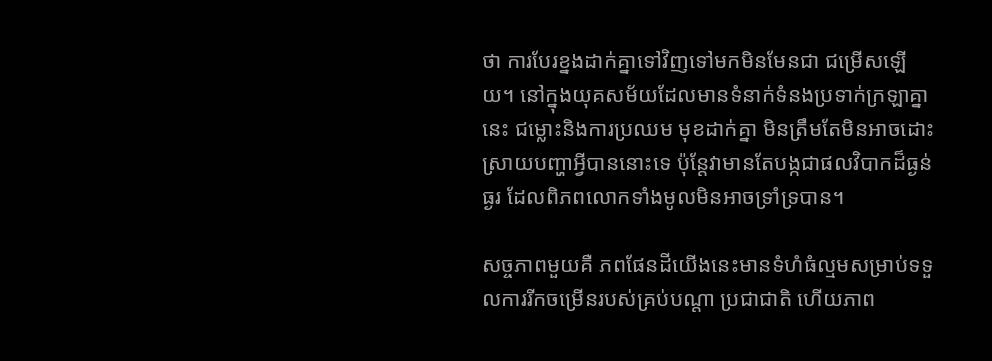ថា ការបែរខ្នងដាក់គ្នាទៅវិញទៅមកមិនមែនជា ជម្រើសឡើយ។ នៅក្នុងយុគសម័យដែលមានទំនាក់ទំនងប្រទាក់ក្រឡាគ្នានេះ ជម្លោះនិងការប្រឈម មុខដាក់គ្នា មិនត្រឹមតែមិនអាចដោះស្រាយបញ្ហាអ្វីបាននោះទេ ប៉ុន្តែវាមានតែបង្កជាផលវិបាកដ៏ធ្ងន់ធ្ងរ ដែលពិភពលោកទាំងមូលមិនអាចទ្រាំទ្របាន។

សច្ចភាពមួយគឺ ភពផែនដីយើងនេះមានទំហំធំល្មមសម្រាប់ទទួលការរីកចម្រើនរបស់គ្រប់បណ្តា ប្រជាជាតិ ហើយភាព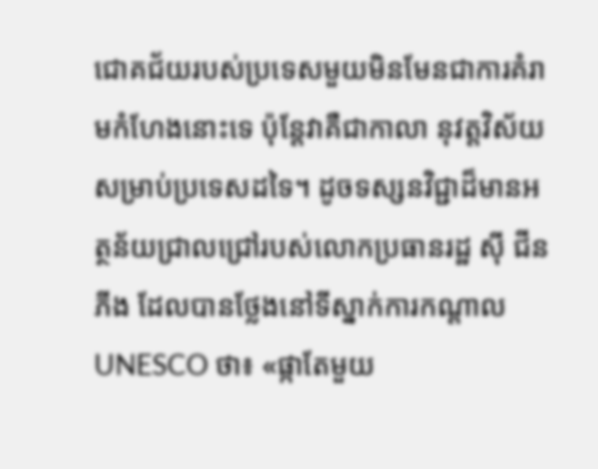ជោគជ័យរបស់ប្រទេសមួយមិនមែនជាការគំរាមកំហែងនោះទេ ប៉ុន្តែវាគឺជាកាលា នុវត្តវិស័យសម្រាប់ប្រទេសដទៃ។ ដូចទស្សនវិជ្ជាដ៏មានអត្ថន័យជ្រាលជ្រៅរបស់លោកប្រធានរដ្ឋ ស៊ី ជីនភីង ដែលបានថ្លែងនៅទីស្នាក់ការកណ្តាល UNESCO ថា៖ «ផ្កាតែមួយ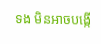ទង មិនអាចបង្កើ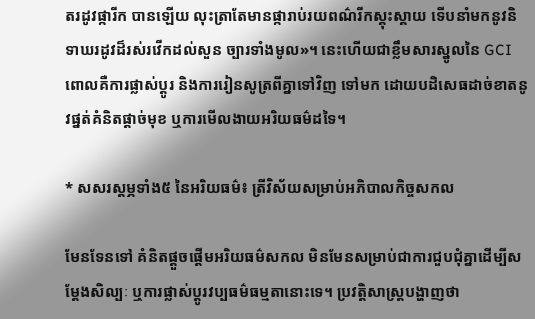តរដូវផ្ការីក បានឡើយ លុះត្រាតែមានផ្ការាប់រយពណ៌រីកស្គុះស្គាយ ទើបនាំមកនូវនិទាឃរដូវដ៏រស់រវើកដល់សួន ច្បារទាំងមូល»។ នេះហើយជាខ្លឹមសារស្នូលនៃ GCI ពោលគឺការផ្លាស់ប្តូរ និងការរៀនសូត្រពីគ្នាទៅវិញ ទៅមក ដោយបដិសេធដាច់ខាតនូវផ្នត់គំនិតផ្តាច់មុខ ឬការមើលងាយអរិយធម៌ដទៃ។

* សសរស្តម្ភទាំង៥ នៃអរិយធម៌៖ ត្រីវិស័យសម្រាប់អភិបាលកិច្ចសកល

មែនទែនទៅ គំនិតផ្តួចផ្តើមអរិយធម៌សកល មិនមែនសម្រាប់ជាការជួបជុំគ្នាដើម្បីសម្តែងសិល្បៈ ឬការផ្លាស់ប្តូរវប្បធម៌ធម្មតានោះទេ។ ប្រវត្តិសាស្ត្របង្ហាញថា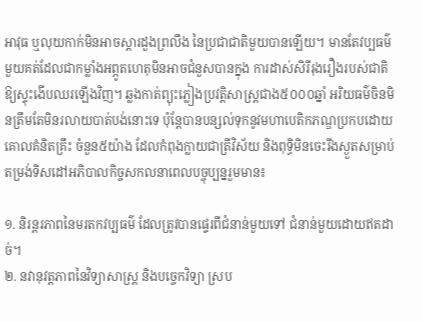អាវុធ ឬលុយកាក់មិនអាចស្តារដួងព្រលឹង នៃប្រជាជាតិមួយបានឡើយ។ មានតែវប្បធម៌មួយគត់ដែលជាកម្លាំងអព្ភូតហេតុមិនអាចជំនួសបានក្នុង ការដាស់សិរីរុងរឿងរបស់ជាតិឱ្យស្ទុះងើបឈរឡើងវិញ។ ឆ្លងកាត់ព្យុះភ្លៀងប្រវត្តិសាស្ត្រជាង៥០០០ឆ្នាំ អរិយធម៌ចិនមិនត្រឹមតែមិនរលាយបាត់បង់នោះទេ ប៉ុន្តែបានបន្សល់ទុកនូវមហាបេតិកភណ្ឌប្រកបដោយគោលគំនិតគ្រឹះ ចំនួន៥យ៉ាង ដែលកំពុងក្លាយជាត្រីវិស័យ និងពុទ្ធិមិនចេះរីងស្ងួតសម្រាប់តម្រង់ទិសដៅអភិបាលកិច្ចសកលនាពេលបច្ចុប្បន្នរួមមាន៖

១. និរន្តរភាពនៃមរតកវប្បធម៌ ដែលត្រូវបានផ្ទេរពីជំនាន់មួយទៅ ជំនាន់មួយដោយឥតដាច់។
២. នវានុវត្តភាពនៃវិទ្យាសាស្ត្រ និងបច្ចេកវិទ្យា ស្រប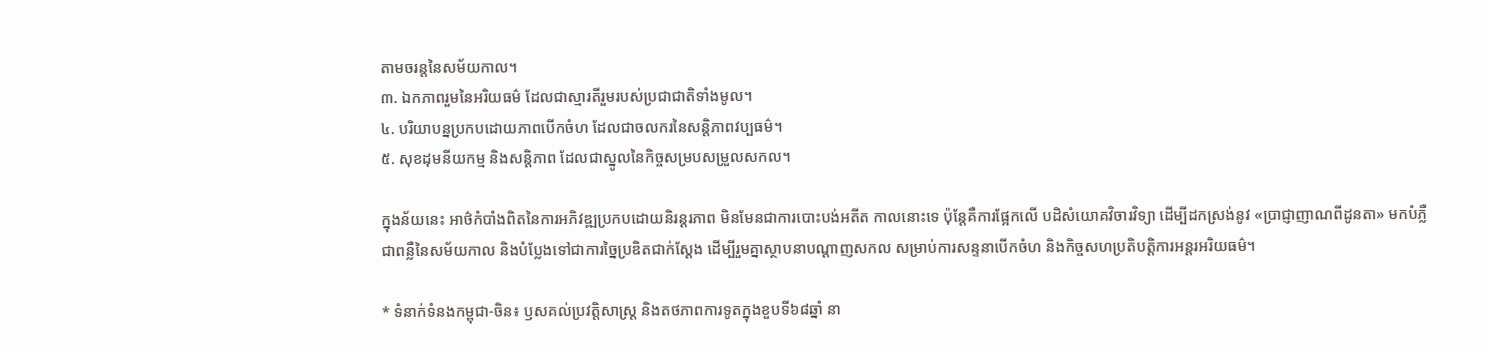តាមចរន្តនៃសម័យកាល។
៣. ឯកភាពរួមនៃអរិយធម៌ ដែលជាស្មារតីរួមរបស់ប្រជាជាតិទាំងមូល។
៤. បរិយាបន្នប្រកបដោយភាពបើកចំហ ដែលជាចលករនៃសន្តិភាពវប្បធម៌។
៥. សុខដុមនីយកម្ម និងសន្តិភាព ដែលជាស្នូលនៃកិច្ចសម្របសម្រួលសកល។

ក្នុងន័យនេះ អាថ៌កំបាំងពិតនៃការអភិវឌ្ឍប្រកបដោយនិរន្តរភាព មិនមែនជាការបោះបង់អតីត កាលនោះទេ ប៉ុន្តែគឺការផ្អែកលើ បដិសំយោគវិចារវិទ្យា ដើម្បីដកស្រង់នូវ «ប្រាជ្ញាញាណពីដូនតា» មកបំភ្លឺជាពន្លឺនៃសម័យកាល និងបំប្លែងទៅជាការច្នៃប្រឌិតជាក់ស្តែង ដើម្បីរួមគ្នាស្ថាបនាបណ្តាញសកល សម្រាប់ការសន្ទនាបើកចំហ និងកិច្ចសហប្រតិបត្តិការអន្តរអរិយធម៌។

* ទំនាក់ទំនងកម្ពុជា-ចិន៖ ឫសគល់ប្រវត្តិសាស្ត្រ និងតថភាពការទូតក្នុងខួបទី៦៨ឆ្នាំ នា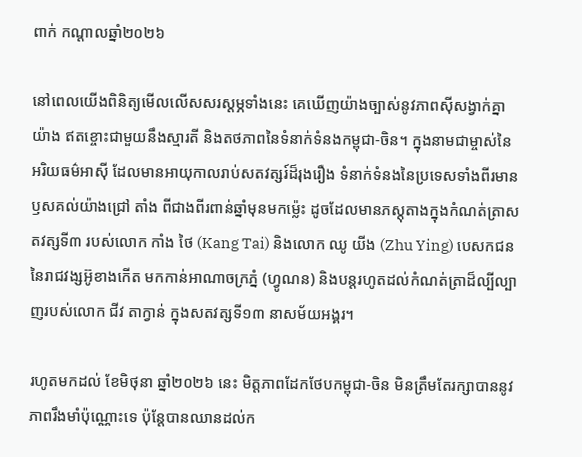ពាក់ កណ្តាលឆ្នាំ២០២៦

នៅពេលយើងពិនិត្យមើលលើសសរស្តម្ភទាំងនេះ គេឃើញយ៉ាងច្បាស់នូវភាពស៊ីសង្វាក់គ្នាយ៉ាង ឥតខ្ចោះជាមួយនឹងស្មារតី និងតថភាពនៃទំនាក់ទំនងកម្ពុជា-ចិន។ ក្នុងនាមជាម្ចាស់នៃអរិយធម៌អាស៊ី ដែលមានអាយុកាលរាប់សតវត្សរ៍ដ៏រុងរឿង ទំនាក់ទំនងនៃប្រទេសទាំងពីរមានឫសគល់យ៉ាងជ្រៅ តាំង ពីជាងពីរពាន់ឆ្នាំមុនមកម៉្លេះ ដូចដែលមានភស្តុតាងក្នុងកំណត់ត្រាសតវត្សទី៣ របស់លោក កាំង ថៃ (Kang Tai) និងលោក ឈូ យីង (Zhu Ying) បេសកជននៃរាជវង្សអ៊ូខាងកើត មកកាន់អាណាចក្រភ្នំ (ហ្វូណន) និងបន្តរហូតដល់កំណត់ត្រាដ៏ល្បីល្បាញរបស់លោក ជីវ តាក្វាន់ ក្នុងសតវត្សទី១៣ នាសម័យអង្គរ។

រហូតមកដល់ ខែមិថុនា ឆ្នាំ២០២៦ នេះ មិត្តភាពដែកថែបកម្ពុជា-ចិន មិនត្រឹមតែរក្សាបាននូវ ភាពរឹងមាំប៉ុណ្ណោះទេ ប៉ុន្តែបានឈានដល់ក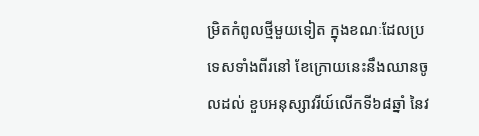ម្រិតកំពូលថ្មីមួយទៀត ក្នុងខណៈដែលប្រទេសទាំងពីរនៅ ខែក្រោយនេះនឹងឈានចូលដល់ ខួបអនុស្សាវរីយ៍លើកទី៦៨ឆ្នាំ នៃវ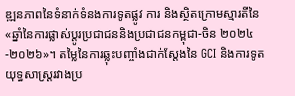ឌ្ឍនភាពនៃទំនាក់ទំនងការទូតផ្លូវ ការ និងស្ថិតក្រោមស្មារតីនៃ «ឆ្នាំនៃការផ្លាស់ប្តូរប្រជាជននិងប្រជាជនកម្ពុជា-ចិន ២០២៤-២០២៦»។ តម្លៃនៃការឆ្លុះបញ្ចាំងជាក់ស្តែងនៃ GCI និងការទូតយុទ្ធសាស្ត្ររវាងប្រ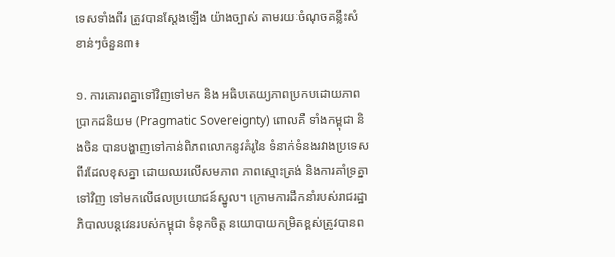ទេសទាំងពីរ ត្រូវបានស្តែងឡើង យ៉ាងច្បាស់ តាមរយៈចំណុចគន្លឹះសំខាន់ៗចំនួន៣៖

១. ការគោរពគ្នាទៅវិញទៅមក និង អធិបតេយ្យភាពប្រកបដោយភាពប្រាកដនិយម (Pragmatic Sovereignty) ពោលគឺ ទាំងកម្ពុជា និងចិន បានបង្ហាញទៅកាន់ពិភពលោកនូវគំរូនៃ ទំនាក់ទំនងរវាងប្រទេសពីរដែលខុសគ្នា ដោយឈរលើសមភាព ភាពស្មោះត្រង់ និងការគាំទ្រគ្នាទៅវិញ ទៅមកលើផលប្រយោជន៍ស្នូល។ ក្រោមការដឹកនាំរបស់រាជរដ្ឋាភិបាលបន្តវេនរបស់កម្ពុជា ទំនុកចិត្ត នយោបាយកម្រិតខ្ពស់ត្រូវបានព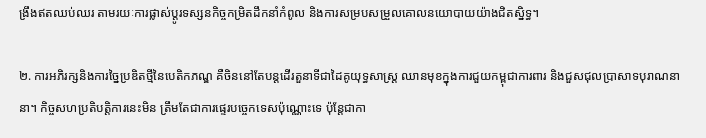ង្រឹងឥតឈប់ឈរ តាមរយៈការផ្លាស់ប្តូរទស្សនកិច្ចកម្រិតដឹកនាំកំពូល និងការសម្របសម្រួលគោលនយោបាយយ៉ាងជិតស្និទ្ធ។

២. ការអភិរក្សនិងការច្នៃប្រឌិតថ្មីនៃបេតិកភណ្ឌ គឺចិននៅតែបន្តដើរតួនាទីជាដៃគូយុទ្ធសាស្ត្រ ឈានមុខក្នុងការជួយកម្ពុជាការពារ និងជួសជុលប្រាសាទបុរាណនានា។ កិច្ចសហប្រតិបត្តិការនេះមិន ត្រឹមតែជាការផ្ទេរបច្ចេកទេសប៉ុណ្ណោះទេ ប៉ុន្តែជាកា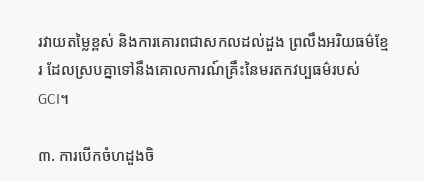រវាយតម្លៃខ្ពស់ និងការគោរពជាសកលដល់ដួង ព្រលឹងអរិយធម៌ខ្មែរ ដែលស្របគ្នាទៅនឹងគោលការណ៍គ្រឹះនៃមរតកវប្បធម៌របស់ GCI។

៣. ការបើកចំហដួងចិ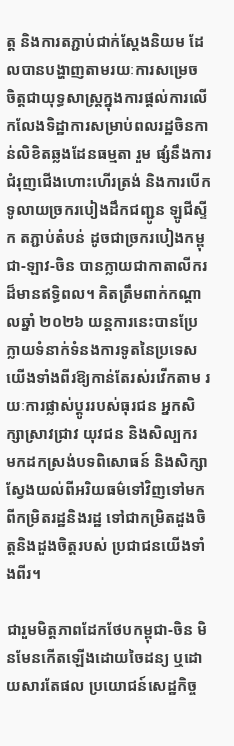ត្ត និងការតភ្ជាប់ជាក់ស្តែងនិយម ដែលបានបង្ហាញតាមរយៈការសម្រេច ចិត្តជាយុទ្ធសាស្ត្រក្នុងការផ្តល់ការលើកលែងទិដ្ឋាការសម្រាប់ពលរដ្ឋចិនកាន់លិខិតឆ្លងដែនធម្មតា រួម ផ្សំនឹងការជំរុញជើងហោះហើរត្រង់ និងការបើកទូលាយច្រករបៀងដឹកជញ្ជូន ឡូជីស្ទីក តភ្ជាប់តំបន់ ដូចជាច្រករបៀងកម្ពុជា-ឡាវ-ចិន បានក្លាយជាកាតាលីករដ៏មានឥទ្ធិពល។ គិតត្រឹមពាក់កណ្តាលឆ្នាំ ២០២៦ យន្តការនេះបានប្រែក្លាយទំនាក់ទំនងការទូតនៃប្រទេសយើងទាំងពីរឱ្យកាន់តែរស់រវើកតាម រយៈការផ្លាស់ប្តូររបស់ធុរជន អ្នកសិក្សាស្រាវជ្រាវ យុវជន និងសិល្បករ មកដកស្រង់បទពិសោធន៍ និងសិក្សាស្វែងយល់ពីអរិយធម៌ទៅវិញទៅមក ពីកម្រិតរដ្ឋនិងរដ្ឋ ទៅជាកម្រិតដួងចិត្តនិងដួងចិត្តរបស់ ប្រជាជនយើងទាំងពីរ។

ជារួមមិត្តភាពដែកថែបកម្ពុជា-ចិន មិនមែនកើតឡើងដោយចៃដន្យ ឬដោយសារតែផល ប្រយោជន៍សេដ្ឋកិច្ច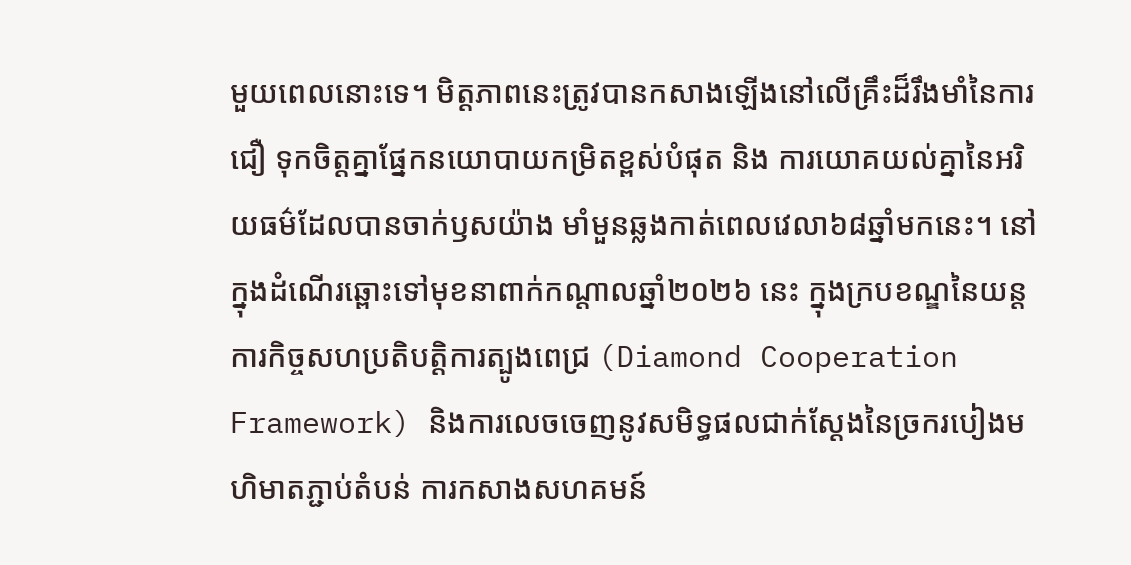មួយពេលនោះទេ។ មិត្តភាពនេះត្រូវបានកសាងឡើងនៅលើគ្រឹះដ៏រឹងមាំនៃការជឿ ទុកចិត្តគ្នាផ្នែកនយោបាយកម្រិតខ្ពស់បំផុត និង ការយោគយល់គ្នានៃអរិយធម៌ដែលបានចាក់ឫសយ៉ាង មាំមួនឆ្លងកាត់ពេលវេលា៦៨ឆ្នាំមកនេះ។ នៅក្នុងដំណើរឆ្ពោះទៅមុខនាពាក់កណ្តាលឆ្នាំ២០២៦ នេះ ក្នុងក្របខណ្ឌនៃយន្តការកិច្ចសហប្រតិបត្តិការត្បូងពេជ្រ (Diamond Cooperation Framework) និងការលេចចេញនូវសមិទ្ធផលជាក់ស្តែងនៃច្រករបៀងមហិមាតភ្ជាប់តំបន់ ការកសាងសហគមន៍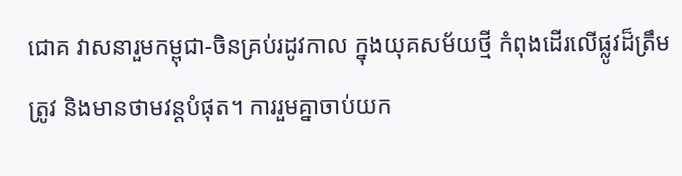ជោគ វាសនារួមកម្ពុជា-ចិនគ្រប់រដូវកាល ក្នុងយុគសម័យថ្មី កំពុងដើរលើផ្លូវដ៏ត្រឹមត្រូវ និងមានថាមវន្តបំផុត។ ការរួមគ្នាចាប់យក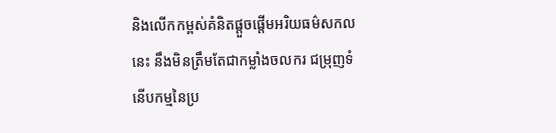និងលើកកម្ពស់គំនិតផ្តួចផ្តើមអរិយធម៌សកលនេះ នឹងមិនត្រឹមតែជាកម្លាំងចលករ ជម្រុញទំនើបកម្មនៃប្រ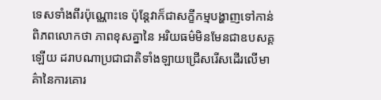ទេសទាំងពីរប៉ុណ្ណោះទេ ប៉ុន្តែវាក៏ជាសក្ខីកម្មបង្ហាញទៅកាន់ពិភពលោកថា ភាពខុសគ្នានៃ អរិយធម៌មិនមែនជាឧបសគ្គឡើយ ដរាបណាប្រជាជាតិទាំងឡាយជ្រើសរើសដើរលើមាគ៌ានៃការគោរ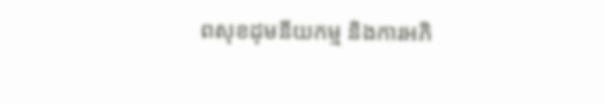ពសុខដុមនីយកម្ម និងការអភិ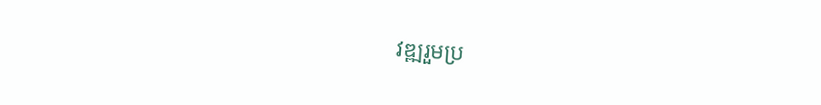វឌ្ឍរួមប្រ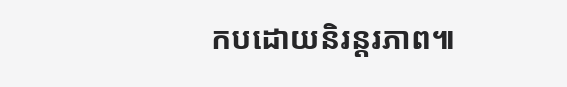កបដោយនិរន្តរភាព៕